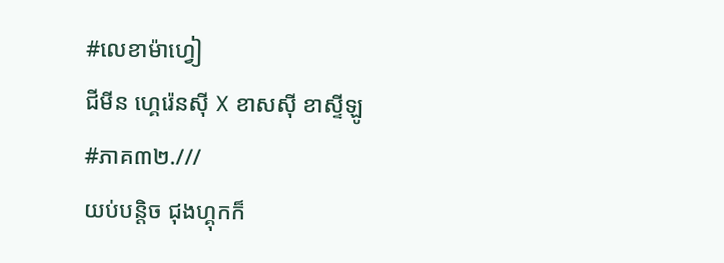#លេខាម៉ាហ្វៀ
ជីមីន ហ្គេរ៉េនសុី X ខាសសុី ខាស្ទីឡូ
#ភាគ៣២.///
យប់បន្តិច ជុងហ្គុកក៏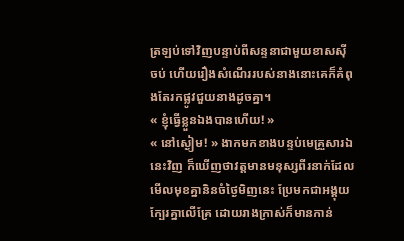ត្រឡប់ទៅវិញបន្ទាប់ពីសន្ទនាជាមួយខាសសុីចប់ ហើយរឿងសំណើររបស់នាងនោះគេក៏គំពុងតែរកផ្លូវជួយនាងដូចគ្នា។
« ខ្ញុំធ្វើខ្លួនឯងបានហើយ! »
« នៅស្ងៀម! » ងាកមកខាងបន្ទប់មេគ្រួសារឯនេះវិញ ក៏ឃើញថាវត្តមានមនុស្សពីរនាក់ដែលមើលមុខគ្នានិនចំថ្ងៃមិញនេះ ប្រែមកជាអង្គុយក្បែរគ្នាលើគ្រែ ដោយរាងក្រាស់ក៏មានកាន់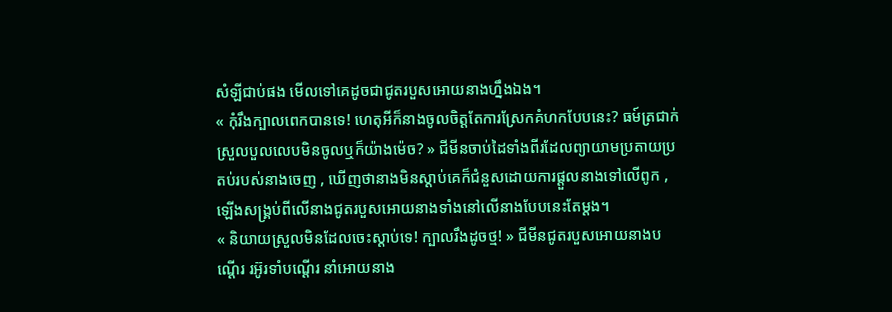សំឡីជាប់ផង មើលទៅគេដូចជាជូតរបួសអោយនាងហ្នឹងឯង។
« កុំរឹងក្បាលពេកបានទេ! ហេតុអីក៏នាងចូលចិត្តតែការស្រែកគំហកបែបនេះ? ធម៍ត្រជាក់ស្រួលបួលលេបមិនចូលឬក៏យ៉ាងម៉េច? » ជីមីនចាប់ដៃទាំងពីរដែលព្យាយាមប្រតាយប្រតប់របស់នាងចេញ , ឃើញថានាងមិនស្តាប់គេក៏ជំនួសដោយការផ្តួលនាងទៅលើពូក , ឡើងសង្រ្គប់ពីលើនាងជូតរបួសអោយនាងទាំងនៅលើនាងបែបនេះតែម្តង។
« និយាយស្រួលមិនដែលចេះស្តាប់ទេ! ក្បាលរឹងដូចថ្ម! » ជីមីនជូតរបួសអោយនាងបណ្តើរ រអ៊ូរទាំបណ្តើរ នាំអោយនាង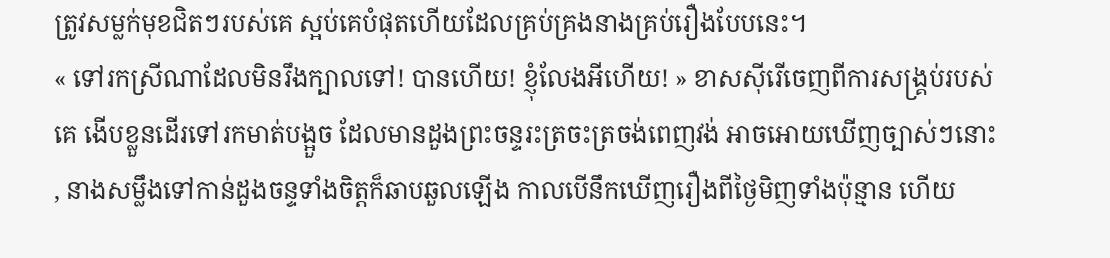ត្រូវសម្លក់មុខជិតៗរបស់គេ ស្អប់គេបំផុតហើយដែលគ្រប់គ្រងនាងគ្រប់រឿងបែបនេះ។
« ទៅរកស្រីណាដែលមិនរឹងក្បាលទៅ! បានហើយ! ខ្ញុំលែងអីហើយ! » ខាសសុីរើចេញពីការសង្រ្គប់របស់គេ ងើបខ្លួនដើរទៅរកមាត់បង្អួច ដែលមានដួងព្រះចន្ទរះត្រចះត្រចង់ពេញវង់ អាចអោយឃើញច្បាស់ៗនោះ , នាងសម្លឹងទៅកាន់ដួងចន្ទទាំងចិត្តក៏ឆាបឆួលឡើង កាលបើនឹកឃើញរឿងពីថ្ងៃមិញទាំងប៉ុន្មាន ហើយ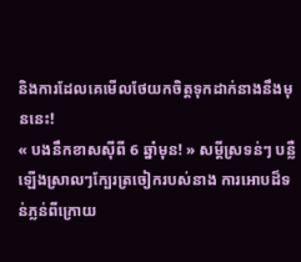និងការដែលគេមើលថែយកចិត្តទុកដាក់នាងនឹងមុននេះ!
« បងនឹកខាសសុីពី 6 ឆ្នាំមុន! » សម្តីស្រទន់ៗ បន្លឺឡើងស្រាលៗក្បែរត្រចៀករបស់នាង ការអោបដ៏ទន់ភ្លន់ពីក្រោយ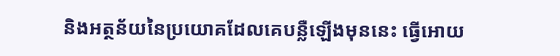និងអត្ថន័យនៃប្រយោគដែលគេបន្លឺឡើងមុននេះ ធ្វើអោយ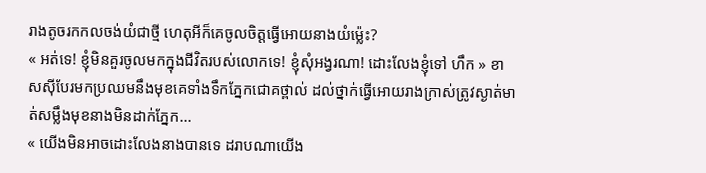រាងតូចរកកលចង់យំជាថ្មី ហេតុអីក៏គេចូលចិត្តធ្វើអោយនាងយំម្ល៉េះ?
« អត់ទេ! ខ្ញុំមិនគួរចូលមកក្នុងជីវិតរបស់លោកទេ! ខ្ញុំសុំអង្វរណា! ដោះលែងខ្ញុំទៅ ហឹក » ខាសសុីបែរមកប្រឈមនឹងមុខគេទាំងទឹកភ្នែកជោគថ្ពាល់ ដល់ថ្នាក់ធ្វើអោយរាងក្រាស់ត្រូវស្ងាត់មាត់សម្លឹងមុខនាងមិនដាក់ភ្នែក...
« យើងមិនអាចដោះលែងនាងបានទេ ដរាបណាយើង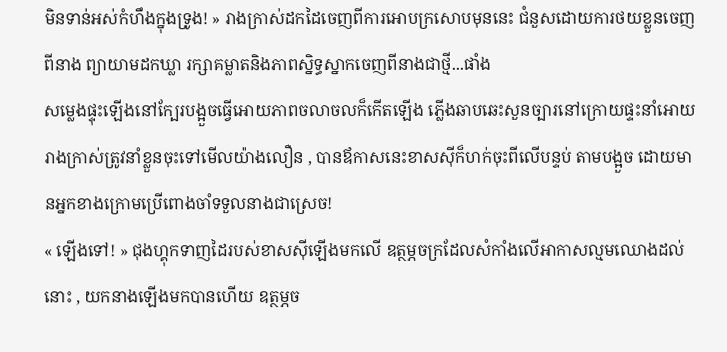មិនទាន់អស់កំហឹងក្នុងទ្រូង! » រាងក្រាស់ដកដៃចេញពីការអោបក្រសោបមុននេះ ជំនួសដោយការថយខ្លួនចេញពីនាង ព្យាយាមដកឃ្លា រក្សាគម្លាតនិងភាពស្និទ្ធស្នាកចេញពីនាងជាថ្មី...ផាំង
សម្លេងផ្ទុះឡើងនៅក្បែរបង្អួចធ្វើអោយភាពចលាចលក៏កើតឡើង ភ្លើងឆាបឆេះសួនច្បារនៅក្រោយផ្ទះនាំអោយរាងក្រាស់ត្រូវនាំខ្លួនចុះទៅមើលយ៉ាងលឿន , បានឪកាសនេះខាសសុីក៏ហក់ចុះពីលើបន្ទប់ តាមបង្អួច ដោយមានអ្នកខាងក្រោមប្រើពោងចាំទទួលនាងជាស្រេច!
« ឡើងទៅ! » ជុងហ្គុកទាញដៃរបស់ខាសសុីឡើងមកលើ ឧត្ថម្ភចក្រដែលសំកាំងលើអាកាសល្មមឈោងដល់នោះ , យកនាងឡើងមកបានហើយ ឧត្ថម្ភច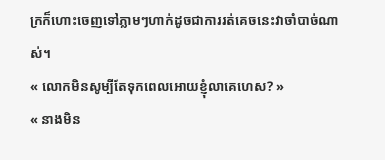ក្រក៏ហោះចេញទៅភ្លាមៗហាក់ដូចជាការរត់គេចនេះវាចាំបាច់ណាស់។
« លោកមិនសូម្បីតែទុកពេលអោយខ្ញុំលាគេហេស? »
« នាងមិន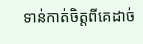ទាន់កាត់ចិត្តពីគេដាច់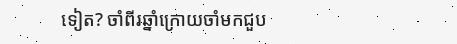ទៀត? ចាំពីរឆ្នាំក្រោយចាំមកជួប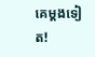គេម្តងទៀត!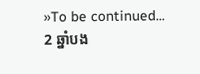»To be continued...
2 ឆ្នាំបង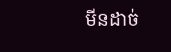មីនដាច់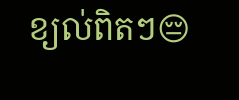ខ្យល់ពិតៗ😔